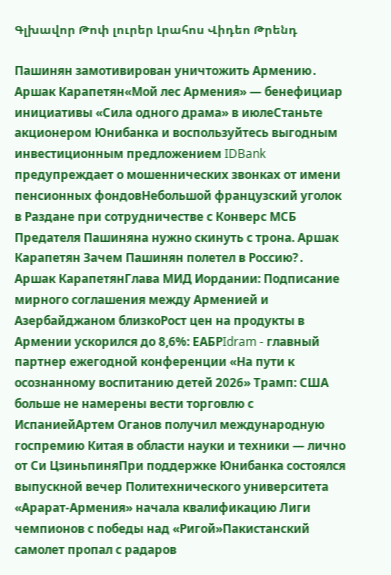Գլխավոր Թոփ լուրեր Լրահոս Վիդեո Թրենդ

Пашинян замотивирован уничтожить Армению․ Аршак Карапетян«Мой лес Армения» — бенефициар инициативы «Сила одного драма» в июлеСтаньте акционером Юнибанка и воспользуйтесь выгодным инвестиционным предложением IDBank предупреждает о мошеннических звонках от имени пенсионных фондовНебольшой французский уголок в Раздане при сотрудничестве с Конверс МСБ Предателя Пашиняна нужно скинуть с трона. Аршак Карапетян Зачем Пашинян полетел в Россию?․ Аршак КарапетянГлава МИД Иордании: Подписание мирного соглашения между Арменией и Азербайджаном близкоРост цен на продукты в Армении ускорился до 8,6%: ЕАБРIdram - главный партнер ежегодной конференции «На пути к осознанному воспитанию детей 2026» Трамп: США больше не намерены вести торговлю с ИспаниейАртем Оганов получил международную госпремию Китая в области науки и техники — лично от Си ЦзиньпиняПри поддержке Юнибанка состоялся выпускной вечер Политехнического университета «Арарат‑Армения» начала квалификацию Лиги чемпионов с победы над «Ригой»Пакистанский самолет пропал с радаров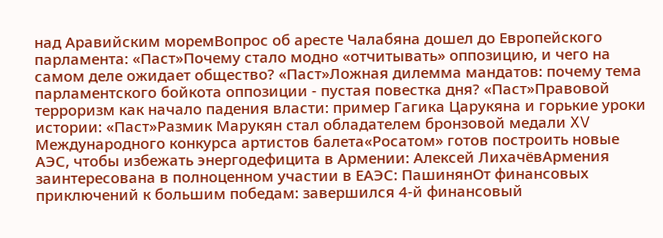над Аравийским моремВопрос об аресте Чалабяна дошел до Европейского парламента: «Паст»Почему стало модно «отчитывать» оппозицию, и чего на самом деле ожидает общество? «Паст»Ложная дилемма мандатов: почему тема парламентского бойкота оппозиции - пустая повестка дня? «Паст»Правовой терроризм как начало падения власти: пример Гагика Царукяна и горькие уроки истории: «Паст»Размик Марукян стал обладателем бронзовой медали XV Международного конкурса артистов балета«Росатом» готов построить новые АЭС, чтобы избежать энергодефицита в Армении: Алексей ЛихачёвАрмения заинтересована в полноценном участии в ЕАЭС: ПашинянОт финансовых приключений к большим победам: завершился 4-й финансовый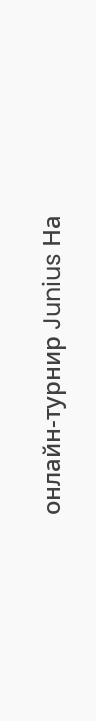онлайн-турнир Junius На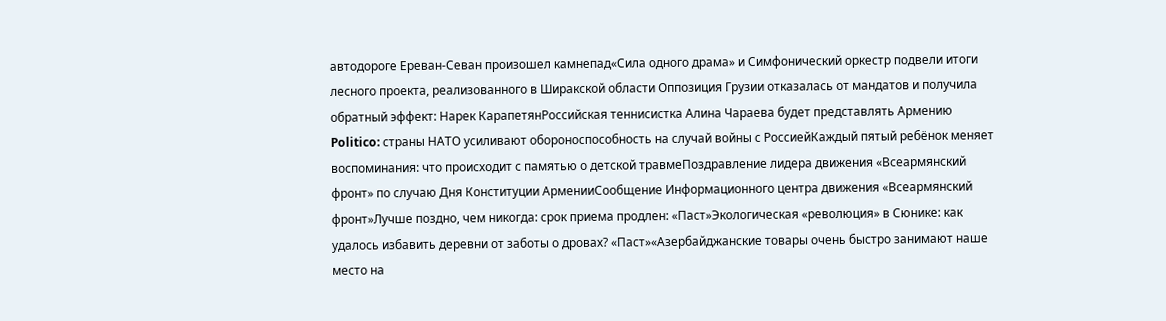автодороге Ереван-Севан произошел камнепад«Сила одного драма» и Симфонический оркестр подвели итоги лесного проекта, реализованного в Ширакской области Оппозиция Грузии отказалась от мандатов и получила обратный эффект: Нарек КарапетянРоссийская теннисистка Алина Чараева будет представлять Армению Politico: страны НАТО усиливают обороноспособность на случай войны с РоссиейКаждый пятый ребёнок меняет воспоминания: что происходит с памятью о детской травмеПоздравление лидера движения «Всеармянский фронт» по случаю Дня Конституции АрменииСообщение Информационного центра движения «Всеармянский фронт»Лучше поздно, чем никогда: срок приема продлен: «Паст»Экологическая «революция» в Сюнике: как удалось избавить деревни от заботы о дровах? «Паст»«Азербайджанские товары очень быстро занимают наше место на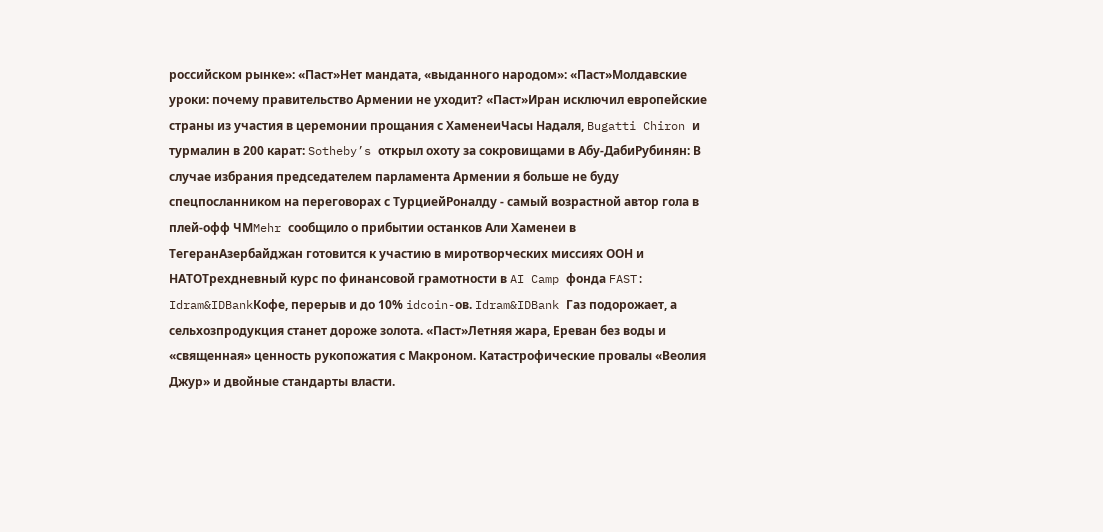российском рынке»: «Паст»Нет мандата, «выданного народом»: «Паст»Молдавские уроки: почему правительство Армении не уходит? «Паст»Иран исключил европейские страны из участия в церемонии прощания с ХаменеиЧасы Надаля, Bugatti Chiron и турмалин в 200 карат: Sotheby’s открыл охоту за сокровищами в Абу-ДабиРубинян: В случае избрания председателем парламента Армении я больше не буду спецпосланником на переговорах с ТурциейРоналду - самый возрастной автор гола в плей-офф ЧМMehr сообщило о прибытии останков Али Хаменеи в ТегеранАзербайджан готовится к участию в миротворческих миссиях ООН и НАТОТрехдневный курс по финансовой грамотности в AI Camp фонда FAST: Idram&IDBankКофе, перерыв и до 10% idcoin-ов. Idram&IDBank Газ подорожает, а сельхозпродукция станет дороже золота. «Паст»Летняя жара, Ереван без воды и «священная» ценность рукопожатия с Макроном. Катастрофические провалы «Веолия Джур» и двойные стандарты власти.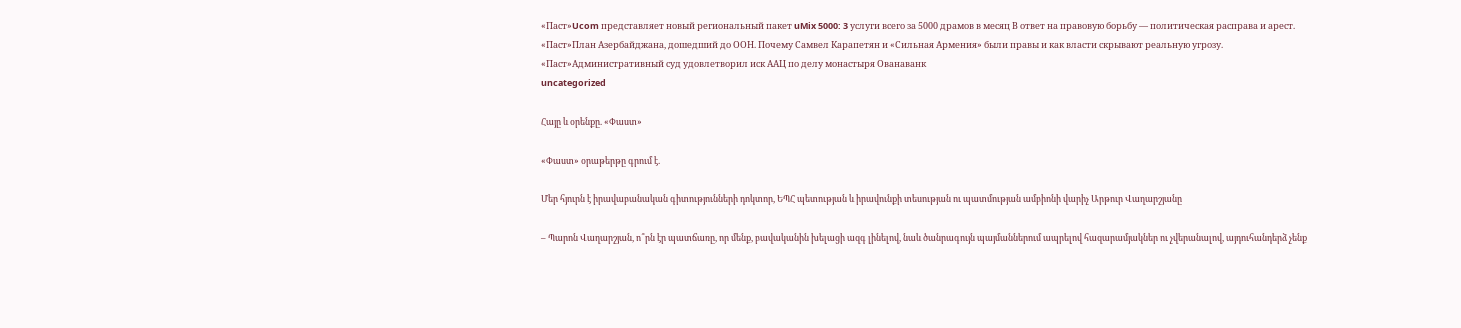«Паст»Ucom представляет новый региональный пакет uMix 5000: 3 услуги всего за 5000 драмов в месяц В ответ на правовую борьбу — политическая расправа и арест. «Паст»План Азербайджана, дошедший до ООН. Почему Самвел Карапетян и «Сильная Армения» были правы и как власти скрывают реальную угрозу. «Паст»Административный суд удовлетворил иск ААЦ по делу монастыря Ованаванк
uncategorized

Հայը և օրենքը. «Փաստ»

«Փաստ» օրաթերթը գրում է.

Մեր հյուրն է իրավաբանական գիտությունների դոկտոր, ԵՊՀ պետության և իրավունքի տեսության ու պատմության ամբիոնի վարիչ Արթուր Վաղարշյանը

– Պարոն Վաղարշյան, ո՞րն էր պատճառը, որ մենք, բավականին խելացի ազգ լինելով, նաև ծանրագույն պայմաններում ապրելով հազարամյակներ ու չվերանալով, այդուհանդերձ չենք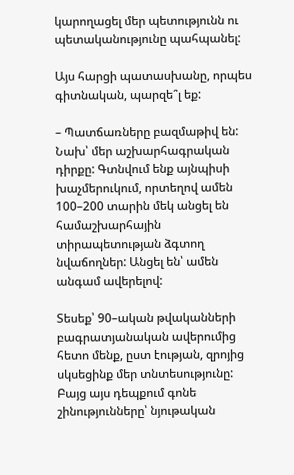կարողացել մեր պետությունն ու պետականությունը պահպանել:

Այս հարցի պատասխանը, որպես գիտնական, պարզե՞լ եք:

– Պատճառները բազմաթիվ են: Նախ՝ մեր աշխարհագրական դիրքը: Գտնվում ենք այնպիսի խաչմերուկում, որտեղով ամեն 100–200 տարին մեկ անցել են համաշխարհային տիրապետության ձգտող նվաճողներ: Անցել են՝ ամեն անգամ ավերելով:

Տեսեք՝ 90–ական թվականների բագրատյանական ավերումից հետո մենք, ըստ էության, զրոյից սկսեցինք մեր տնտեսությունը: Բայց այս դեպքում գոնե շինությունները՝ նյութական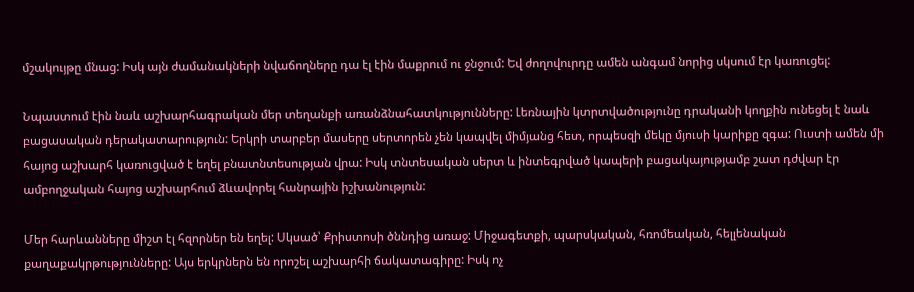մշակույթը մնաց: Իսկ այն ժամանակների նվաճողները դա էլ էին մաքրում ու ջնջում: Եվ ժողովուրդը ամեն անգամ նորից սկսում էր կառուցել:

Նպաստում էին նաև աշխարհագրական մեր տեղանքի առանձնահատկությունները: Լեռնային կտրտվածությունը դրականի կողքին ունեցել է նաև բացասական դերակատարություն: Երկրի տարբեր մասերը սերտորեն չեն կապվել միմյանց հետ, որպեսզի մեկը մյուսի կարիքը զգա: Ուստի ամեն մի հայոց աշխարհ կառուցված է եղել բնատնտեսության վրա: Իսկ տնտեսական սերտ և ինտեգրված կապերի բացակայությամբ շատ դժվար էր ամբողջական հայոց աշխարհում ձևավորել հանրային իշխանություն:

Մեր հարևանները միշտ էլ հզորներ են եղել: Սկսած՝ Քրիստոսի ծննդից առաջ: Միջագետքի, պարսկական, հռոմեական, հելլենական քաղաքակրթությունները: Այս երկրներն են որոշել աշխարհի ճակատագիրը: Իսկ ոչ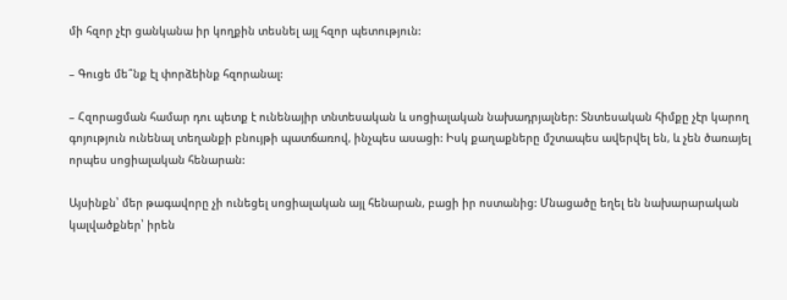մի հզոր չէր ցանկանա իր կողքին տեսնել այլ հզոր պետություն:

– Գուցե մե՞նք էլ փորձեինք հզորանալ:

– Հզորացման համար դու պետք է ունենայիր տնտեսական և սոցիալական նախադրյալներ: Տնտեսական հիմքը չէր կարող գոյություն ունենալ տեղանքի բնույթի պատճառով, ինչպես ասացի: Իսկ քաղաքները մշտապես ավերվել են, և չեն ծառայել որպես սոցիալական հենարան:

Այսինքն՝ մեր թագավորը չի ունեցել սոցիալական այլ հենարան, բացի իր ոստանից: Մնացածը եղել են նախարարական կալվածքներ՝ իրեն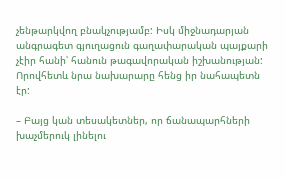չենթարկվող բնակչությամբ: Իսկ միջնադարյան անգրագետ գյուղացուն գաղափարական պայքարի չէիր հանի՝ հանուն թագավորական իշխանության: Որովհետև նրա նախարարը հենց իր նահապետն էր:

– Բայց կան տեսակետներ, որ ճանապարհների խաչմերուկ լինելու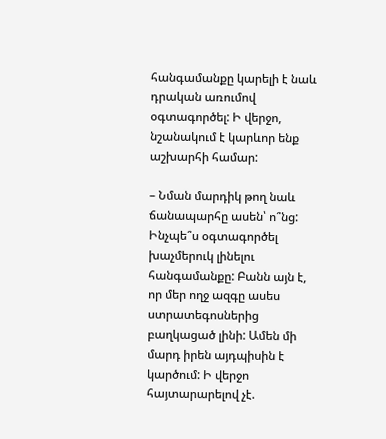հանգամանքը կարելի է նաև դրական առումով օգտագործել: Ի վերջո, նշանակում է կարևոր ենք աշխարհի համար:

– Նման մարդիկ թող նաև ճանապարհը ասեն՝ ո՞նց: Ինչպե՞ս օգտագործել խաչմերուկ լինելու հանգամանքը: Բանն այն է, որ մեր ողջ ազգը ասես ստրատեգոսներից բաղկացած լինի: Ամեն մի մարդ իրեն այդպիսին է կարծում: Ի վերջո հայտարարելով չէ.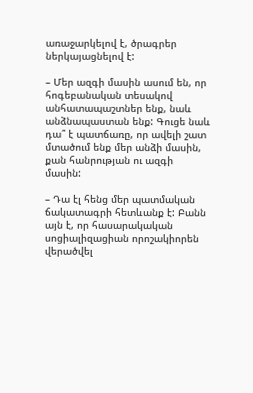առաջարկելով է, ծրագրեր ներկայացնելով է:

– Մեր ազգի մասին ասում են, որ հոգեբանական տեսակով անհատապաշտներ ենք, նաև անձնապաստան ենք: Գուցե նաև դա՞ է պատճառը, որ ավելի շատ մտածում ենք մեր անձի մասին, քան հանրության ու ազգի մասին:

– Դա էլ հենց մեր պատմական ճակատագրի հետևանք է: Բանն այն է, որ հասարակական սոցիալիզացիան որոշակիորեն վերածվել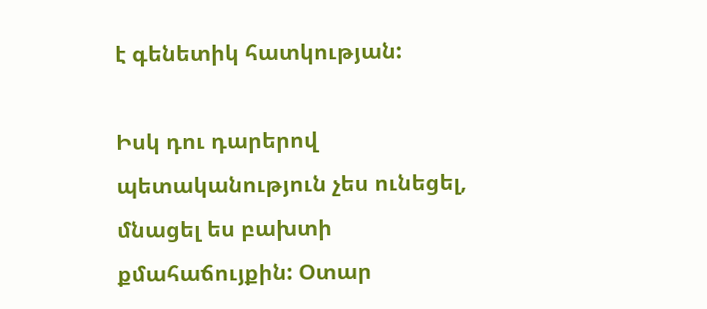է գենետիկ հատկության:

Իսկ դու դարերով պետականություն չես ունեցել, մնացել ես բախտի քմահաճույքին: Օտար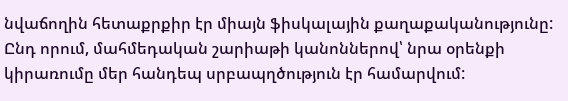նվաճողին հետաքրքիր էր միայն ֆիսկալային քաղաքականությունը: Ընդ որում, մահմեդական շարիաթի կանոններով՝ նրա օրենքի կիրառումը մեր հանդեպ սրբապղծություն էր համարվում: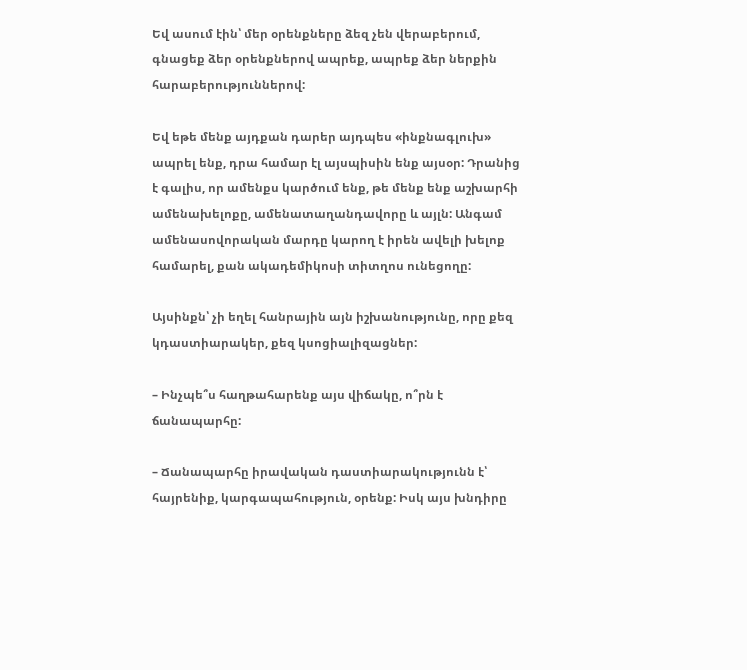Եվ ասում էին՝ մեր օրենքները ձեզ չեն վերաբերում, գնացեք ձեր օրենքներով ապրեք, ապրեք ձեր ներքին հարաբերություններով:

Եվ եթե մենք այդքան դարեր այդպես «ինքնագլուխ» ապրել ենք, դրա համար էլ այսպիսին ենք այսօր: Դրանից է գալիս, որ ամենքս կարծում ենք, թե մենք ենք աշխարհի ամենախելոքը, ամենատաղանդավորը և այլն: Անգամ ամենասովորական մարդը կարող է իրեն ավելի խելոք համարել, քան ակադեմիկոսի տիտղոս ունեցողը:

Այսինքն՝ չի եղել հանրային այն իշխանությունը, որը քեզ կդաստիարակեր, քեզ կսոցիալիզացներ:

– Ինչպե՞ս հաղթահարենք այս վիճակը, ո՞րն է ճանապարհը:

– Ճանապարհը իրավական դաստիարակությունն է՝ հայրենիք, կարգապահություն, օրենք: Իսկ այս խնդիրը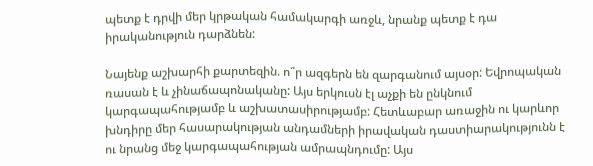պետք է դրվի մեր կրթական համակարգի առջև, նրանք պետք է դա իրականություն դարձնեն:

Նայենք աշխարհի քարտեզին. ո՞ր ազգերն են զարգանում այսօր: Եվրոպական ռասան է և չինաճապոնականը: Այս երկուսն էլ աչքի են ընկնում կարգապահությամբ և աշխատասիրությամբ: Հետևաբար առաջին ու կարևոր խնդիրը մեր հասարակության անդամների իրավական դաստիարակությունն է ու նրանց մեջ կարգապահության ամրապնդումը: Այս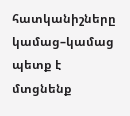հատկանիշները կամաց–կամաց պետք է մտցնենք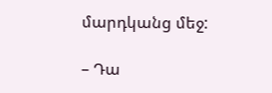մարդկանց մեջ:

– Դա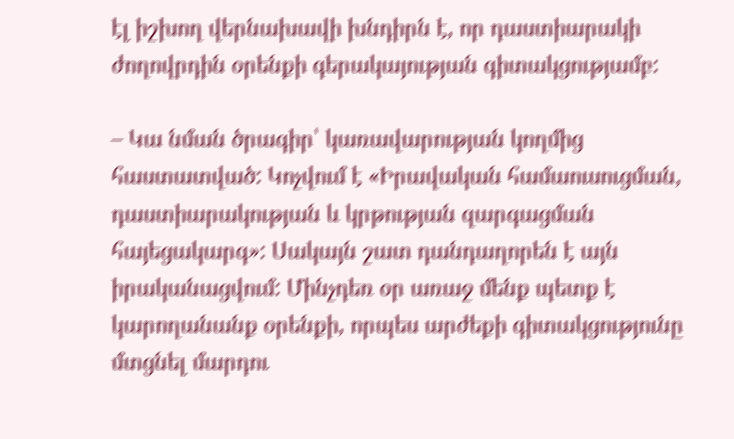էլ իշխող վերնախավի խնդիրն է, որ դաստիարակի ժողովրդին օրենքի գերակայության գիտակցությամբ:

– Կա նման ծրագիր՝ կառավարության կողմից հաստատված: Կոչվում է «Իրավական համաուսուցման, դաստիարակության և կրթության զարգացման հայեցակարգ»: Սակայն շատ դանդաղորեն է այն իրականացվում: Մինչդեռ օր առաջ մենք պետք է կարողանանք օրենքի, որպես արժեքի գիտակցությունը մտցնել մարդու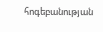հոգեբանության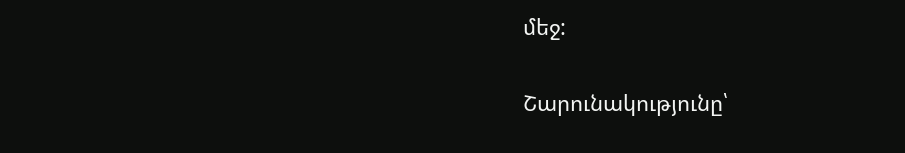մեջ:

Շարունակությունը՝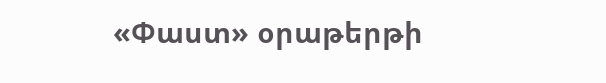«Փաստ» օրաթերթի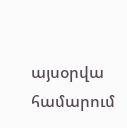այսօրվա համարում